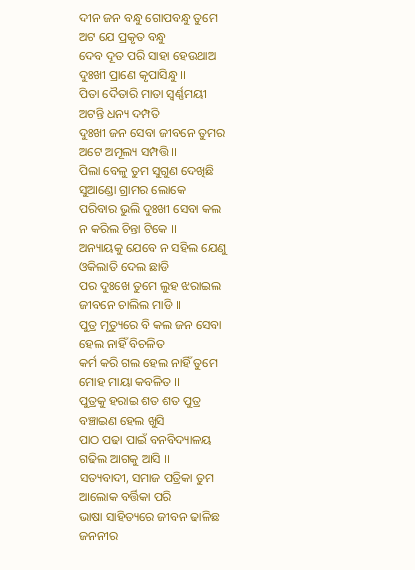ଦୀନ ଜନ ବନ୍ଧୁ ଗୋପବନ୍ଧୁ ତୁମେ
ଅଟ ଯେ ପ୍ରକୃତ ବନ୍ଧୁ
ଦେବ ଦୂତ ପରି ସାହା ହେଉଥାଅ
ଦୁଃଖୀ ପ୍ରାଣେ କୃପାସିନ୍ଧୁ ।।
ପିତା ଦୈତାରି ମାତା ସ୍ୱର୍ଣ୍ଣମୟୀ
ଅଟନ୍ତି ଧନ୍ୟ ଦମ୍ପତି
ଦୁଃଖୀ ଜନ ସେବା ଜୀବନେ ତୁମର
ଅଟେ ଅମୂଲ୍ୟ ସମ୍ପତ୍ତି ।।
ପିଲା ବେଳୁ ତୁମ ସୁଗୁଣ ଦେଖିଛି
ସୁଆଣ୍ଡୋ ଗ୍ରାମର ଲୋକେ
ପରିବାର ଭୁଲି ଦୁଃଖୀ ସେବା କଲ
ନ କରିଲ ଚିନ୍ତା ଟିକେ ।।
ଅନ୍ୟାୟକୁ ଯେବେ ନ ସହିଲ ଯେଣୁ
ଓକିଲାତି ଦେଲ ଛାଡି
ପର ଦୁଃଖେ ତୁମେ ଲୁହ ଝରାଇଲ
ଜୀବନେ ଚାଲିଲ ମାଡି ।।
ପୁତ୍ର ମୃତ୍ୟୁରେ ବି କଲ ଜନ ସେବା
ହେଲ ନାହିଁ ବିଚଳିତ
କର୍ମ କରି ଗଲ ହେଲ ନାହିଁ ତୁମେ
ମୋହ ମାୟା କବଳିତ ।।
ପୁତ୍ରକୁ ହରାଇ ଶତ ଶତ ପୁତ୍ର
ବଞ୍ଚାଇଣ ହେଲ ଖୁସି
ପାଠ ପଢା ପାଇଁ ବନବିଦ୍ୟାଳୟ
ଗଢିଲ ଆଗକୁ ଆସି ।।
ସତ୍ୟବାଦୀ, ସମାଜ ପତ୍ରିକା ତୁମ
ଆଲୋକ ବର୍ତ୍ତିକା ପରି
ଭାଷା ସାହିତ୍ୟରେ ଜୀବନ ଢାଳିଛ
ଜନନୀର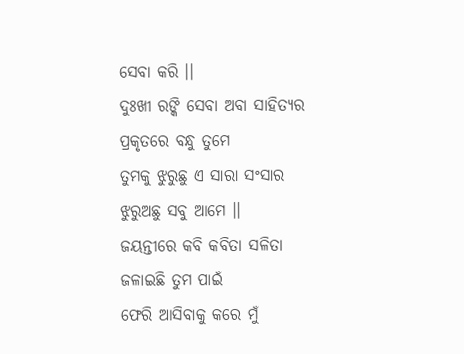ସେବା କରି ।।
ଦୁଃଖୀ ରଙ୍କି ସେବା ଅବା ସାହିତ୍ୟର
ପ୍ରକୃତରେ ବନ୍ଧୁ ତୁମେ
ତୁମକୁ ଝୁରୁଛୁ ଏ ସାରା ସଂସାର
ଝୁରୁଅଛୁ ସବୁ ଆମେ ।।
ଜୟନ୍ତୀରେ କବି କବିତା ସଳିତା
ଜଳାଇଛି ତୁମ ପାଇଁ
ଫେରି ଆସିବାକୁ କରେ ମୁଁ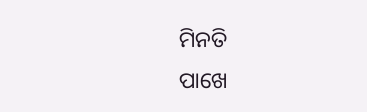ମିନତି
ପାଖେ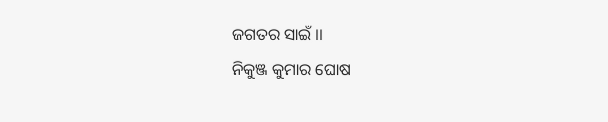ଜଗତର ସାଇଁ ।।
ନିକୁଞ୍ଜ କୁମାର ଘୋଷ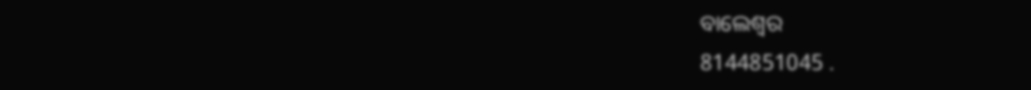ବାଲେଶ୍ବର
8144851045 .